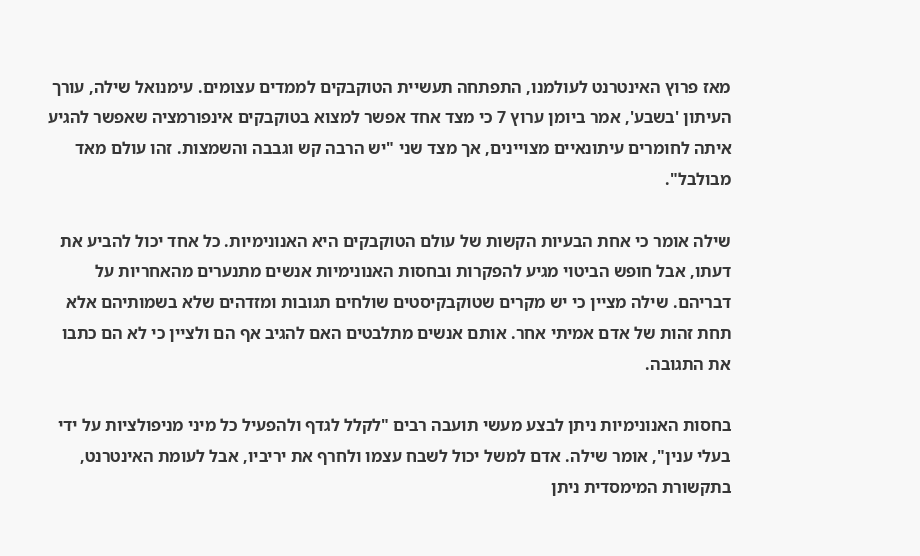מאז פרוץ האינטרנט לעולמנו, התפתחה תעשיית הטוקבקים לממדים עצומים. עימנואל שילה, עורך העיתון 'בשבע', אמר ביומן ערוץ 7 כי מצד אחד אפשר למצוא בטוקבקים אינפורמציה שאפשר להגיע איתה לחומרים עיתונאיים מצויינים, אך מצד שני "יש הרבה קש וגבבה והשמצות. זהו עולם מאד מבולבל".

שילה אומר כי אחת הבעיות הקשות של עולם הטוקבקים היא האנונימיות. כל אחד יכול להביע את דעתו, אבל חופש הביטוי מגיע להפקרות ובחסות האנונימיות אנשים מתנערים מהאחריות על דבריהם. שילה מציין כי יש מקרים שטוקבקיסטים שולחים תגובות ומזדהים שלא בשמותיהם אלא תחת זהות של אדם אמיתי אחר. אותם אנשים מתלבטים האם להגיב אף הם ולציין כי לא הם כתבו את התגובה.

בחסות האנונימיות ניתן לבצע מעשי תועבה רבים "לקלל לגדף ולהפעיל כל מיני מניפולציות על ידי בעלי ענין", אומר שילה. אדם למשל יכול לשבח עצמו ולחרף את יריביו, אבל לעומת האינטרנט, בתקשורת המימסדית ניתן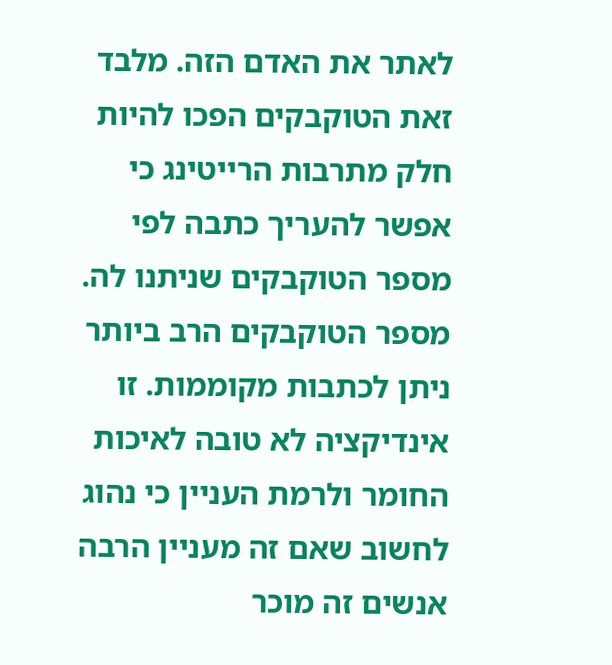לאתר את האדם הזה. מלבד זאת הטוקבקים הפכו להיות חלק מתרבות הרייטינג כי אפשר להעריך כתבה לפי מספר הטוקבקים שניתנו לה. מספר הטוקבקים הרב ביותר ניתן לכתבות מקוממות. זו אינדיקציה לא טובה לאיכות החומר ולרמת העניין כי נהוג לחשוב שאם זה מעניין הרבה אנשים זה מוכר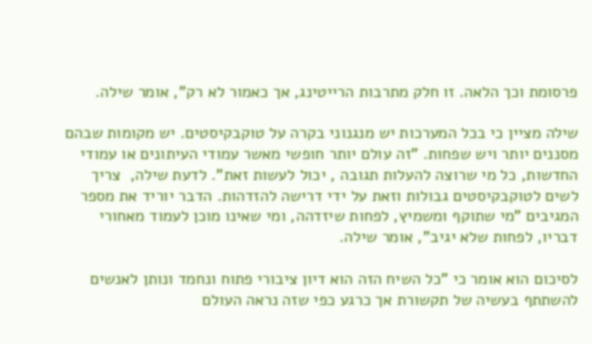פרסומת וכך הלאה. זו חלק מתרבות הרייטינג, אך כאמור לא רק", אומר שילה.

שילה מציין כי בכל המערכות יש מנגנוני בקרה על טוקבקיסטים. יש מקומות שבהם מסננים יותר ויש שפחות. "זה עולם יותר חופשי מאשר עמודי העיתונים או עמודי החדשות, כל מי שרוצה להעלות תגובה , יכול לעשות זאת". לדעת שילה,  צריך לשים לטוקבקיסטים גבולות וזאת על ידי דרישה להזדהות. הדבר יוריד את מספר המגיבים "מי שתוקף ומשמיץ, לפחות שיזדהה, ומי שאינו מוכן לעמוד מאחורי דבריו, לפחות שלא יגיב", אומר שילה.

לסיכום הוא אומר כי "כל השיח הזה הוא דיון ציבורי פתוח ונחמד ונותן לאנשים להשתתף בעשיה של תקשורת אך כרגע כפי שזה נראה העולם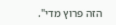הזה פרוץ מדי".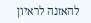להאזנה לראיון